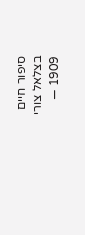סיפור חיים
בצלאל צורי
1909 —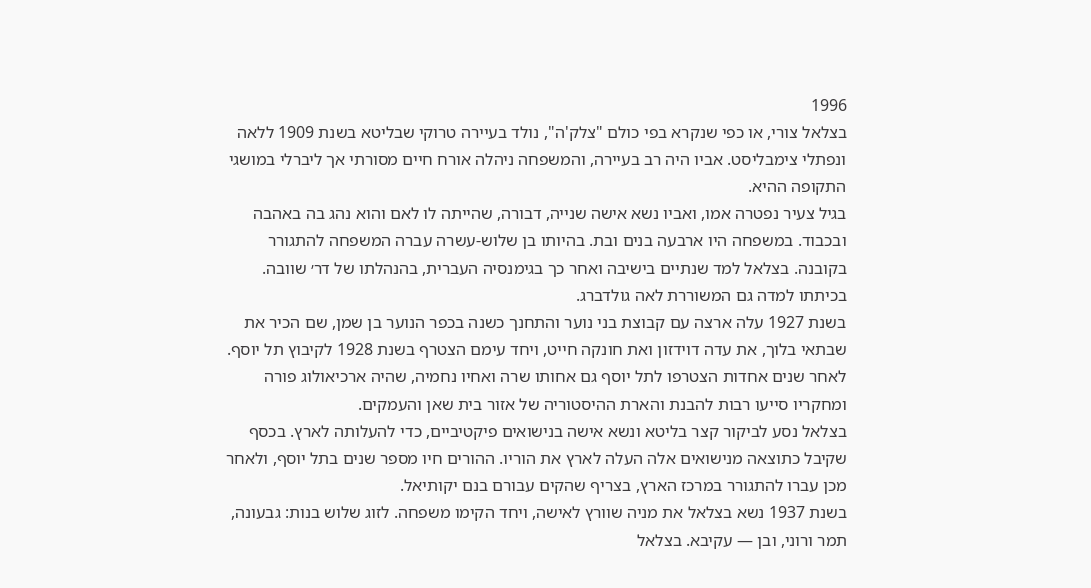1996
בצלאל צורי, או כפי שנקרא בפי כולם "צלק'ה", נולד בעיירה טרוקי שבליטא בשנת 1909 ללאה ונפתלי צימבליסט. אביו היה רב בעיירה, והמשפחה ניהלה אורח חיים מסורתי אך ליברלי במושגי התקופה ההיא.
בגיל צעיר נפטרה אמו, ואביו נשא אישה שנייה, דבורה, שהייתה לו לאם והוא נהג בה באהבה ובכבוד. במשפחה היו ארבעה בנים ובת. בהיותו בן שלוש-עשרה עברה המשפחה להתגורר בקובנה. בצלאל למד שנתיים בישיבה ואחר כך בגימנסיה העברית, בהנהלתו של דר׳ שוובה. בכיתתו למדה גם המשוררת לאה גולדברג.
בשנת 1927 עלה ארצה עם קבוצת בני נוער והתחנך כשנה בכפר הנוער בן שמן, שם הכיר את שבתאי בלוך, את עדה דוידזון ואת חונקה חייט, ויחד עימם הצטרף בשנת 1928 לקיבוץ תל יוסף.
לאחר שנים אחדות הצטרפו לתל יוסף גם אחותו שרה ואחיו נחמיה, שהיה ארכיאולוג פורה ומחקריו סייעו רבות להבנת והארת ההיסטוריה של אזור בית שאן והעמקים.
בצלאל נסע לביקור קצר בליטא ונשא אישה בנישואים פיקטיביים, כדי להעלותה לארץ. בכסף שקיבל כתוצאה מנישואים אלה העלה לארץ את הוריו. ההורים חיו מספר שנים בתל יוסף, ולאחר מכן עברו להתגורר במרכז הארץ, בצריף שהקים עבורם בנם יקותיאל.
בשנת 1937 נשא בצלאל את מניה שוורץ לאישה, ויחד הקימו משפחה. לזוג שלוש בנות: גבעונה, תמר ורוני, ובן — עקיבא. בצלאל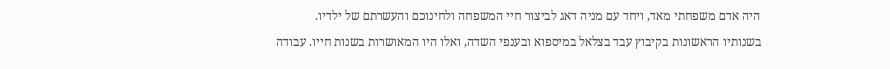היה אדם משפחתי מאד, ויחד עם מניה דאג לביצור חיי המשפחה ולחינוכם והעשרתם של ילדיו.
בשנותיו הראשונות בקיבוץ עבד בצלאל במיספוא ובענפי השדה, ואלו היו המאושרות בשנות חייו. עבודה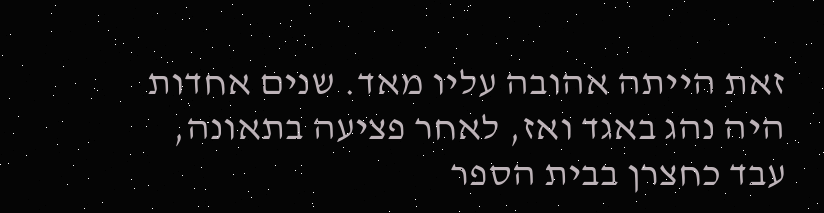זאת הייתה אהובה עליו מאד. שנים אחדות היה נהג באגד ואז, לאחר פציעה בתאונה, עבד כחצרן בבית הספר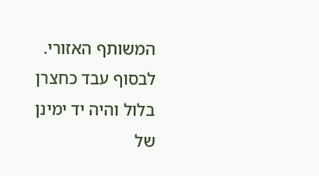המשותף האזורי. לבסוף עבד כחצרן בלול והיה יד ימינן של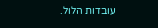עובדות הלול.